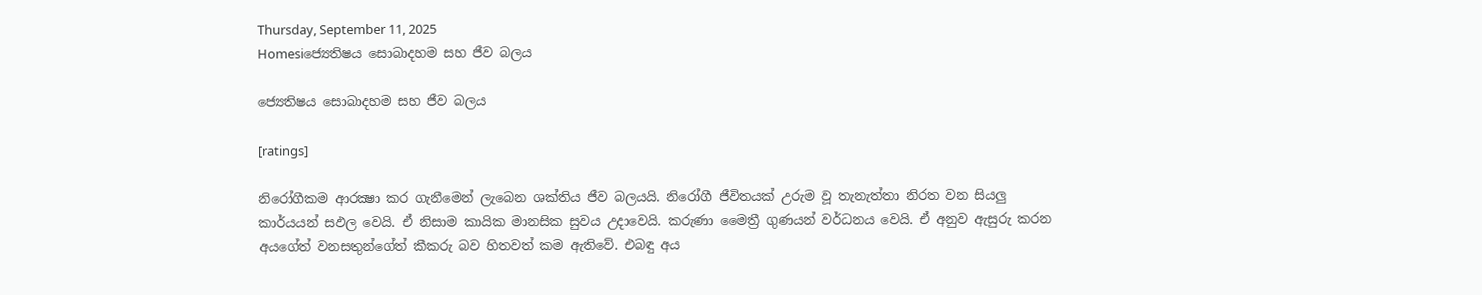Thursday, September 11, 2025
Homesiජ්‍යෙතිෂය සොබාදහම සහ ජීව බලය

ජ්‍යෙතිෂය සොබාදහම සහ ජීව බලය

[ratings]

නිරෝගීකම ආරක්‍ෂා කර ගැනීමෙන් ලැබෙන ශක්‌තිය ජීව බලයයි. නිරෝගී ජීවිතයක්‌ උරුම වූ තැනැත්තා නිරත වන සියලු කාර්යයන් සඵල වෙයි. ඒ නිසාම කායික මානසික සුවය උදාවෙයි. කරුණා මෛත්‍රී ගුණයන් වර්ධනය වෙයි. ඒ අනුව ඇසුරු කරන අයගේත් වනසතුන්ගේත් කීකරු බව හිතවත් කම ඇතිවේ. එබඳු අය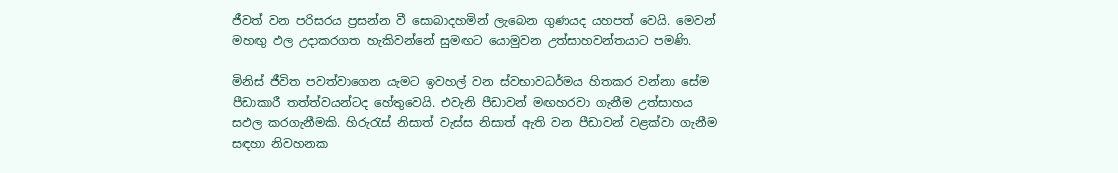ජීවත් වන පරිසරය ප්‍රසන්න වී සොබාදහමින් ලැබෙන ගුණයද යහපත් වෙයි. මෙවන් මහඟු ඵල උදාකරගත හැකිවන්නේ සුමඟට යොමුවන උත්සාහවන්තයාට පමණි.

මිනිස්‌ ජීවිත පවත්වාගෙන යැමට ඉවහල් වන ස්‌වභාවධර්මය හිතකර වන්නා සේම පීඩාකාරී තත්ත්වයන්ටද හේතුවෙයි. එවැනි පීඩාවන් මඟහරවා ගැනීම උත්සාහය සඵල කරගැනීමකි. හිරුරැස්‌ නිසාත් වැස්‌ස නිසාත් ඇති වන පීඩාවන් වළක්‌වා ගැනීම සඳහා නිවහනක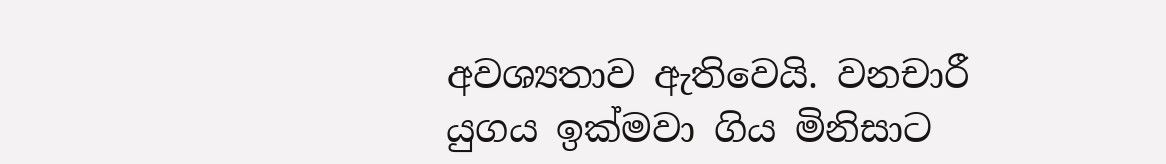අවශ්‍යතාව ඇතිවෙයි. වනචාරී යුගය ඉක්‌මවා ගිය මිනිසාට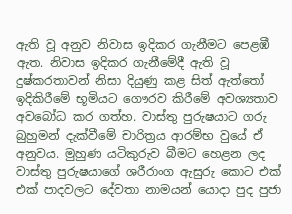ඇති වූ අනුව නිවාස ඉදිකර ගැනීමට පෙළඹී ඇත. නිවාස ඉදිකර ගැනීමේදී ඇති වූ දුෂ්කරතාවන් නිසා දියුණු කළ සිත් ඇත්තෝ ඉදිකිරීමේ භූමියට ගෞරව කිරීමේ අවශ්‍යතාව අවබෝධ කර ගත්හ. වාස්‌තු පුරුෂයාට ගරු බුහුමන් දැක්‌වීමේ චාරිත්‍රය ආරම්භ වුයේ ඒ අනුවය. මුහුණ යටිකුරුව බීමට හෙළන ලද වාස්‌තු පුරුෂයාගේ ශරීරාංග ඇසුරු කොට එක්‌ එක්‌ පාදවලට දේවතා නාමයන් යොදා පුද පුජා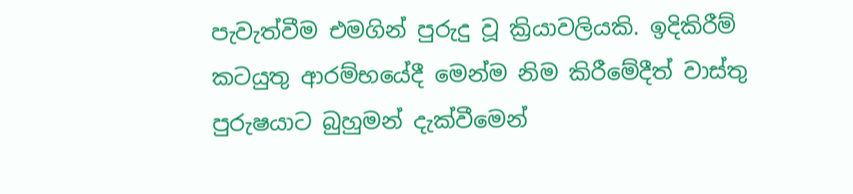පැවැත්වීම එමගින් පුරුදු වූ ක්‍රියාවලියකි. ඉදිකිරීම් කටයුතු ආරම්භයේදී මෙන්ම නිම කිරීමේදීත් වාස්‌තු පුරුෂයාට බුහුමන් දැක්‌වීමෙන්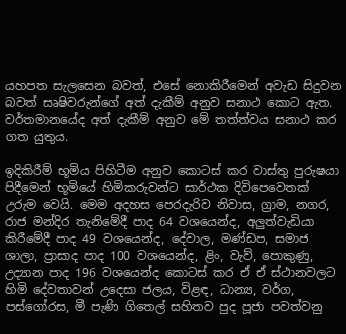යහපත සැලසෙන බවත්, එසේ නොකිරීමෙන් අවැඩ සිදුවන බවත් සෘෂිවරුන්ගේ අත් දැකීම් අනුව සනාථ කොට ඇත. වර්තමානයේද අත් දැකීම් අනුව මේ තත්ත්වය සනාථ කර ගත යුතුය.

ඉදිකිරීම් භූමිය පිහිටීම අනුව කොටස්‌ කර වාස්‌තු පුරුෂයා පිදීමෙන් භූමියේ හිමිකරුවන්ට සාර්ථක දිවිපෙවෙතක්‌ උරුම වෙයි. මෙම අදහස පෙරදැරිව නිවාස, ග්‍රාම, නගර, රාජ මන්දිර තැනිමේදී පාද 64 වශයෙන්ද, අලුත්වැඩියා කිරීමේදී පාද 49 වශයෙන්ද, දේවාල, මණ්‌ඩප, සමාජ ශාලා, ප්‍රාසාද පාද 100 වශයෙන්ද, ළිං, වැව්, පොකුණු, උද්‍යාන පාද 196 වශයෙන්ද කොටස්‌ කර ඒ ඒ ස්‌ථානවලට හිමි දේවතාවන් උදෙසා ජලය, විළඳ, ධාන්‍ය, වර්ග, පස්‌ගෝරස, මී පැණි ගිතෙල් සහිතව පුද පූජා පවත්වනු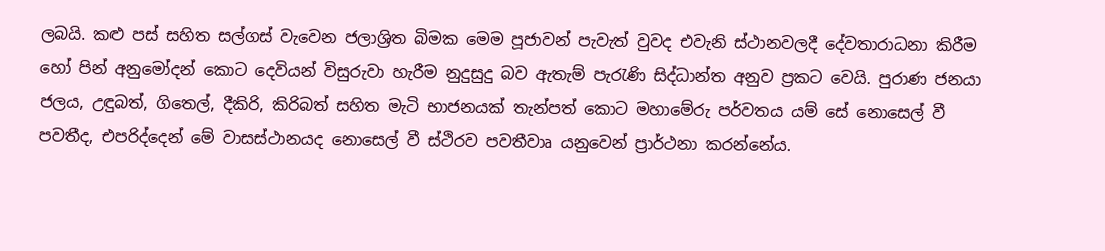ලබයි. කළු පස්‌ සහිත සල්ගස්‌ වැවෙන ජලාශ්‍රිත බිමක මෙම පූජාවන් පැවැත් වුවද එවැනි ස්‌ථානවලදී දේවතාරාධනා කිරීම හෝ පින් අනුමෝදන් කොට දෙවියන් විසුරුවා හැරීම නුදුසුදු බව ඇතැම් පැරැණි සිද්ධාන්ත අනුව ප්‍රකට වෙයි. පුරාණ ජනයා ජලය, උඳුබත්, ගිතෙල්, දීකිරි, කිරිබත් සහිත මැටි භාජනයක්‌ තැන්පත් කොට මහාමේරු පර්වතය යම් සේ නොසෙල් වී පවතීද, එපරිද්දෙන් මේ වාසස්‌ථානයද නොසෙල් වී ස්‌ථිරව පවතීවාෘ යනුවෙන් ප්‍රාර්ථනා කරන්නේය.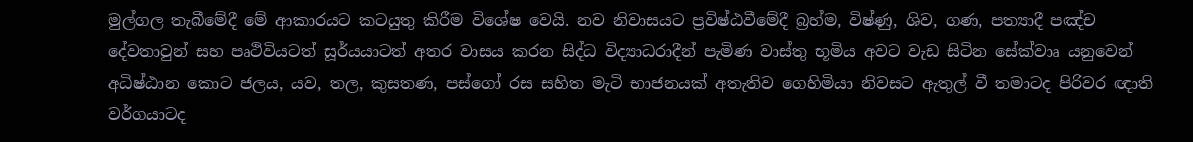මුල්ගල තැබීමේදී මේ ආකාරයට කටයුතු කිරීම විශේෂ වෙයි. නව නිවාසයට ප්‍රවිෂ්ඨවීමේදී බ්‍රහ්ම, විෂ්ණු, ශිව, ගණ, පත්‍යාදී පඤ්ච දේවතාවුන් සහ පෘථිවියටත් සූර්යයාටත් අතර වාසය කරන සිද්ධ විද්‍යාධරාදීන් පැමිණ වාස්‌තු භූමිය අවට වැඩ සිටින සේක්‌වාෘ යනුවෙන් අධිෂ්ඨාන කොට ජලය, යව, තල, කුසතණ, පස්‌ගෝ රස සහිත මැටි භාජනයක්‌ අතැතිව ගෙහිමියා නිවසට ඇතුල් වී තමාටද පිරිවර ඥාති වර්ගයාටද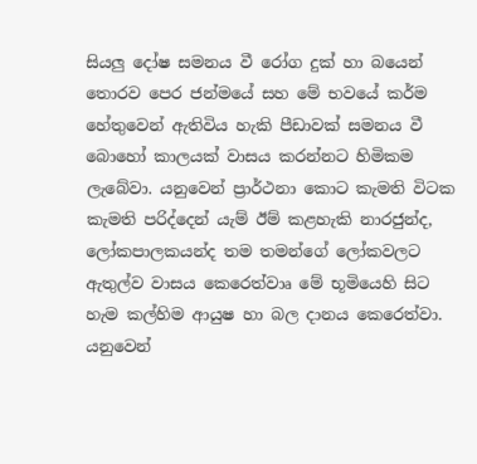සියලු දෝෂ සමනය වී රෝග දුක්‌ හා බයෙන් තොරව පෙර ජන්මයේ සහ මේ භවයේ කර්ම හේතුවෙන් ඇතිවිය හැකි පීඩාවක්‌ සමනය වී බොහෝ කාලයක්‌ වාසය කරන්නට හිමිකම ලැබේවා. යනුවෙන් ප්‍රාර්ථනා කොට කැමති විටක කැමති පරිද්දෙන් යැම් ඊම් කළහැකි නාරජුන්ද, ලෝකපාලකයන්ද තම තමන්ගේ ලෝකවලට ඇතුල්ව වාසය කෙරෙත්වාෘ මේ භූමියෙහි සිට හැම කල්හිම ආයුෂ හා බල දානය කෙරෙත්වා. යනුවෙන්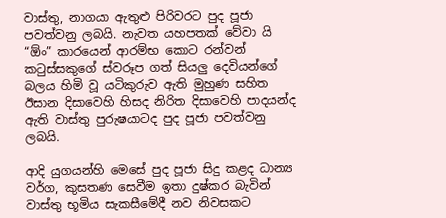වාස්‌තු, නාගයා ඇතුළු පිරිවරට පුද පූජා පවත්වනු ලබයි. නැවත යහපතක්‌ වේවා යි “ඕං” කාරයෙන් ආරම්භ කොට රන්වන් කටුස්‌සකුගේ ස්‌වරූප ගත් සියලු දෙවියන්ගේ බලය හිමි වූ යටිකුරුව ඇති මුහුණ සහිත ඊසාන දිසාවෙහි හිසද නිරිත දිසාවෙහි පාදයන්ද ඇති වාස්‌තු පුරුෂයාටද පුද පූජා පවත්වනු ලබයි.

ආදි යුගයන්හි මෙසේ පුද පූජා සිදු කළද ධාන්‍ය වර්ග, කුසතණ සෙවීම ඉතා දුෂ්කර බැවින් වාස්‌තු භූමිය සැකසීමේදී නව නිවසකට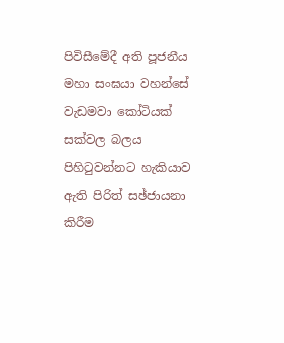පිවිසීමේදී අති පූජනීය මහා සංඝයා වහන්සේ වැඩමවා කෝටියක්‌ සක්‌වල බලය පිහිටුවන්නට හැකියාව ඇති පිරිත් සඡ්ජායනා කිරීම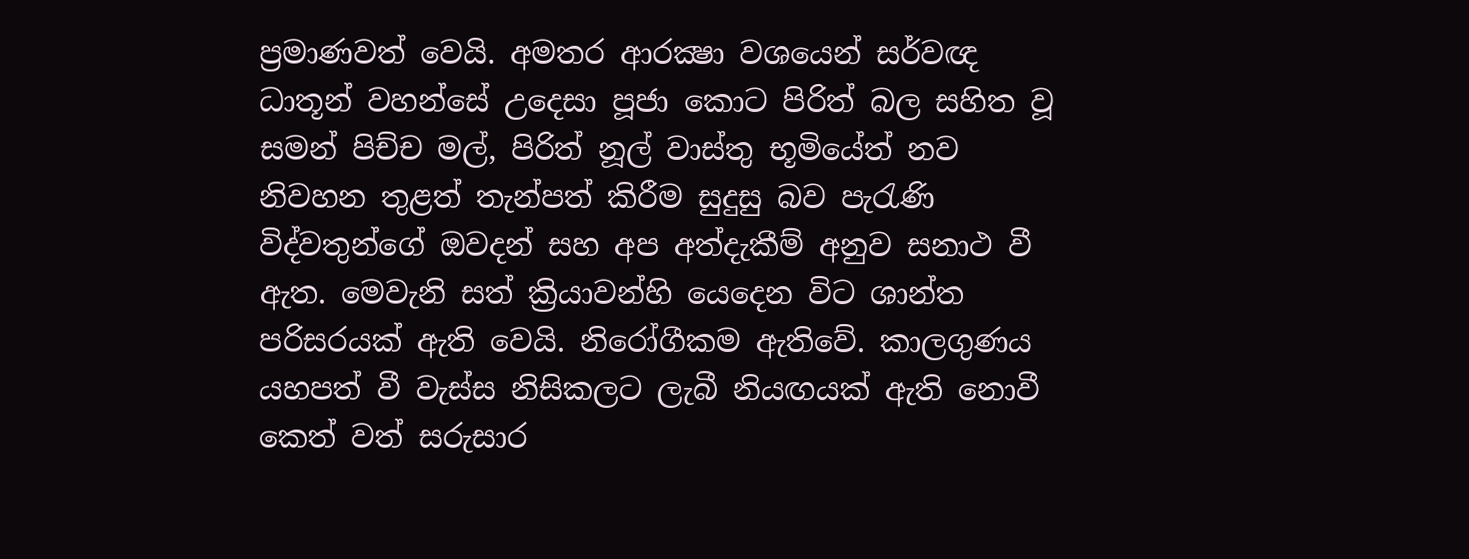ප්‍රමාණවත් වෙයි. අමතර ආරක්‍ෂා වශයෙන් සර්වඥ ධාතූන් වහන්සේ උදෙසා පූජා කොට පිරිත් බල සහිත වූ සමන් පිච්ච මල්, පිරිත් නූල් වාස්‌තු භූමියේත් නව නිවහන තුළත් තැන්පත් කිරීම සුදුසු බව පැරැණි විද්වතුන්ගේ ඔවදන් සහ අප අත්දැකීම් අනුව සනාථ වී ඇත. මෙවැනි සත් ක්‍රියාවන්හි යෙදෙන විට ශාන්ත පරිසරයක්‌ ඇති වෙයි. නිරෝගීකම ඇතිවේ. කාලගුණය යහපත් වී වැස්‌ස නිසිකලට ලැබී නියඟයක්‌ ඇති නොවී කෙත් වත් සරුසාර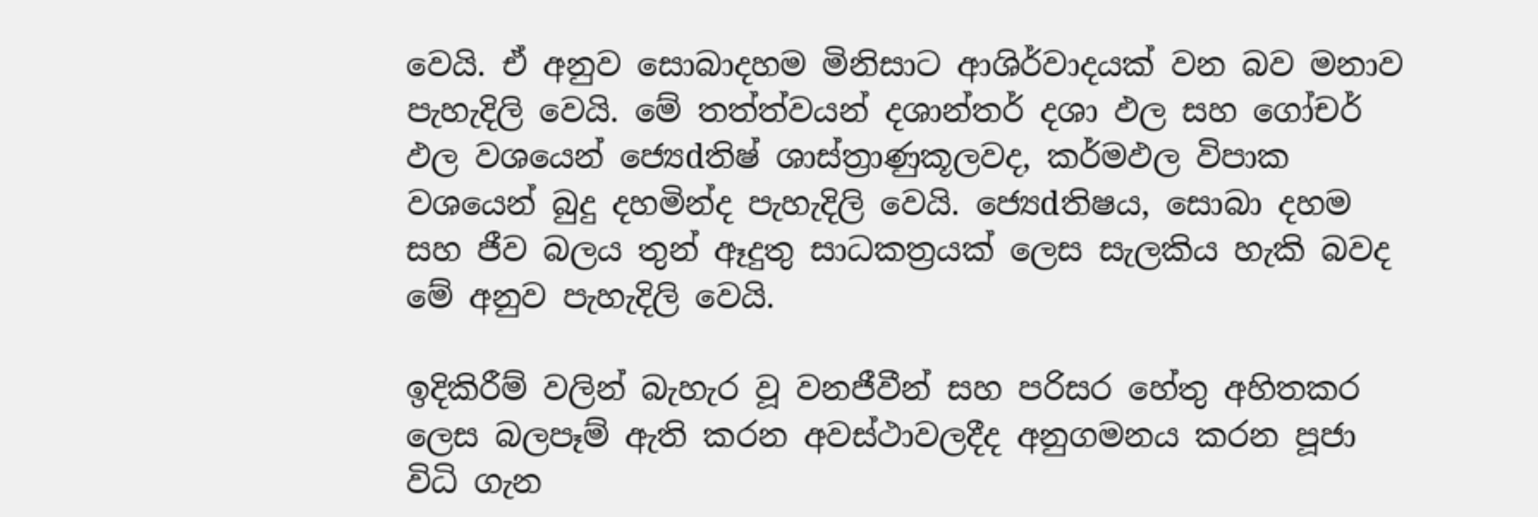වෙයි. ඒ අනුව සොබාදහම මිනිසාට ආශිර්වාදයක්‌ වන බව මනාව පැහැදිලි වෙයි. මේ තත්ත්වයන් දශාන්තර් දශා ඵල සහ ගෝචර් ඵල වශයෙන් ජ්‍යෙdතිෂ් ශාස්‌ත්‍රාණුකූලවද, කර්මඵල විපාක වශයෙන් බුදු දහමින්ද පැහැදිලි වෙයි. ජ්‍යෙdතිෂය, සොබා දහම සහ ජීව බලය තුන් ඈදුතු සාධකත්‍රයක්‌ ලෙස සැලකිය හැකි බවද මේ අනුව පැහැදිලි වෙයි.

ඉදිකිරීම් වලින් බැහැර වූ වනජීවීන් සහ පරිසර හේතු අහිතකර ලෙස බලපෑම් ඇති කරන අවස්‌ථාවලදීද අනුගමනය කරන පූජා විධි ගැන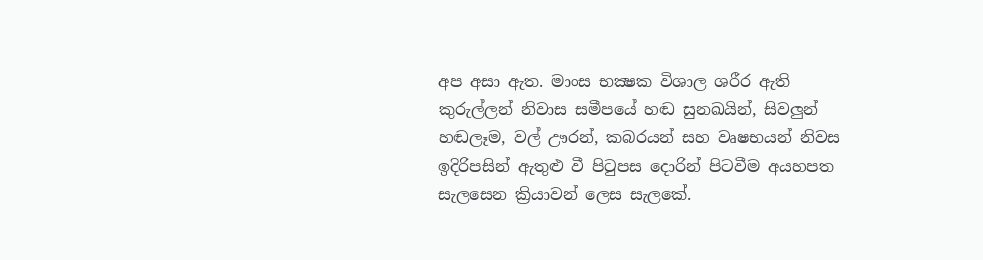අප අසා ඇත. මාංස භක්‍ෂක විශාල ශරීර ඇති කුරුල්ලන් නිවාස සමීපයේ හඬ සුනඛයින්, සිවලුන් හඬලෑම, වල් ඌරන්, කබරයන් සහ වෘෂභයන් නිවස ඉදිරිපසින් ඇතුළු වී පිටුපස දොරින් පිටවීම අයහපත සැලසෙන ක්‍රියාවන් ලෙස සැලකේ.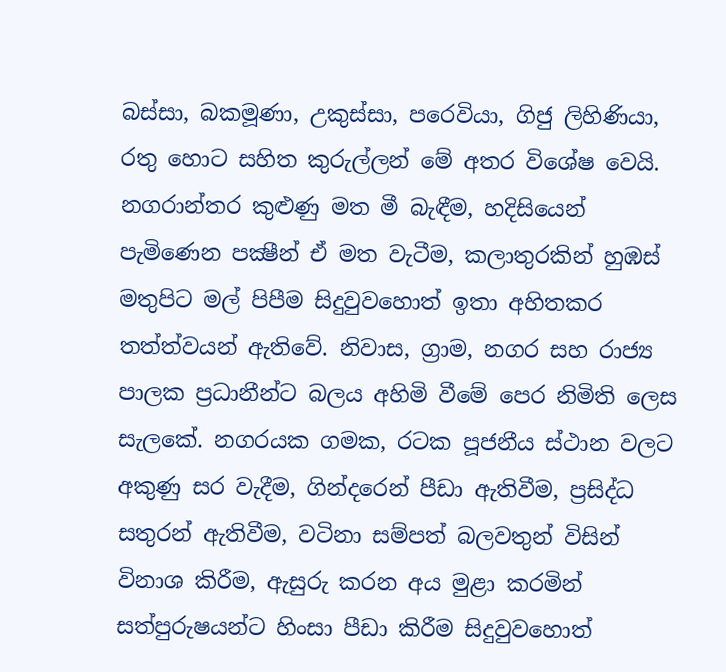බස්‌සා, බකමූණා, උකුස්‌සා, පරෙවියා, ගිජු ලිහිණියා, රතු හොට සහිත කුරුල්ලන් මේ අතර විශේෂ වෙයි. නගරාන්තර කුළුණු මත මී බැඳීම, හදිසියෙන් පැමිණෙන පක්‍ෂීන් ඒ මත වැටීම, කලාතුරකින් හුඹස්‌ මතුපිට මල් පිපීම සිදුවුවහොත් ඉතා අහිතකර තත්ත්වයන් ඇතිවේ. නිවාස, ග්‍රාම, නගර සහ රාජ්‍ය පාලක ප්‍රධානීන්ට බලය අහිමි වීමේ පෙර නිමිති ලෙස සැලකේ. නගරයක ගමක, රටක පූජනීය ස්‌ථාන වලට අකුණු සර වැදීම, ගින්දරෙන් පීඩා ඇතිවීම, ප්‍රසිද්ධ සතුරන් ඇතිවීම, වටිනා සම්පත් බලවතුන් විසින් විනාශ කිරීම, ඇසුරු කරන අය මුළා කරමින් සත්පුරුෂයන්ට හිංසා පීඩා කිරීම සිදුවුවහොත්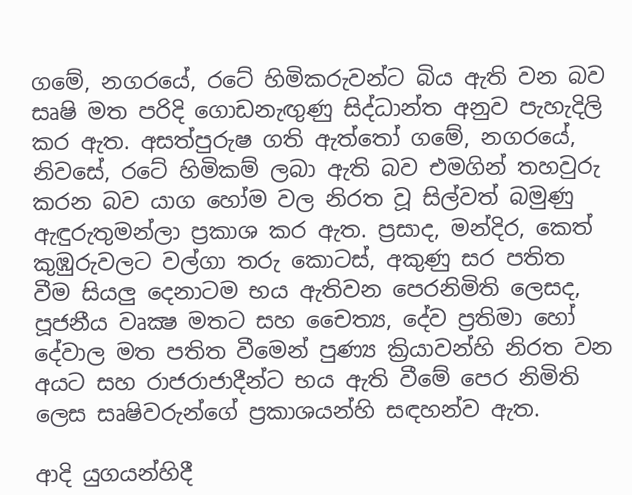ගමේ, නගරයේ, රටේ හිමිකරුවන්ට බිය ඇති වන බව සෘෂි මත පරිදි ගොඩනැඟුණු සිද්ධාන්ත අනුව පැහැදිලි කර ඇත. අසත්පුරුෂ ගති ඇත්තෝ ගමේ, නගරයේ, නිවසේ, රටේ හිමිකම් ලබා ඇති බව එමගින් තහවුරු කරන බව යාග හෝම වල නිරත වූ සිල්වත් බමුණු ඇඳුරුතුමන්ලා ප්‍රකාශ කර ඇත. ප්‍රසාද, මන්දිර, කෙත් කුඹුරුවලට වල්ගා තරු කොටස්‌, අකුණු සර පතිත වීම සියලු දෙනාටම භය ඇතිවන පෙරනිමිති ලෙසද, පූජනීය වෘක්‍ෂ මතට සහ චෛත්‍ය, දේව ප්‍රතිමා හෝ දේවාල මත පතිත වීමෙන් පුණ්‍ය ක්‍රියාවන්හි නිරත වන අයට සහ රාජරාජාදීන්ට භය ඇති වීමේ පෙර නිමිති ලෙස සෘෂිවරුන්ගේ ප්‍රකාශයන්හි සඳහන්ව ඇත.

ආදි යුගයන්හිදී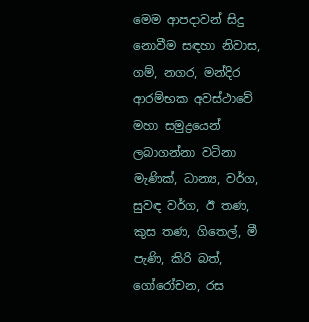මෙම ආපදාවන් සිදු නොවීම සඳහා නිවාස, ගම්, නගර, මන්දිර ආරම්භක අවස්‌ථාවේ මහා සමුද්‍රයෙන් ලබාගන්නා වටිනා මැණික්‌, ධාන්‍ය, වර්ග, සුවඳ වර්ග, ඊ තණ, කුස තණ, ගිතෙල්, මී පැණි, කිරි බත්, ගෝරෝචන, රස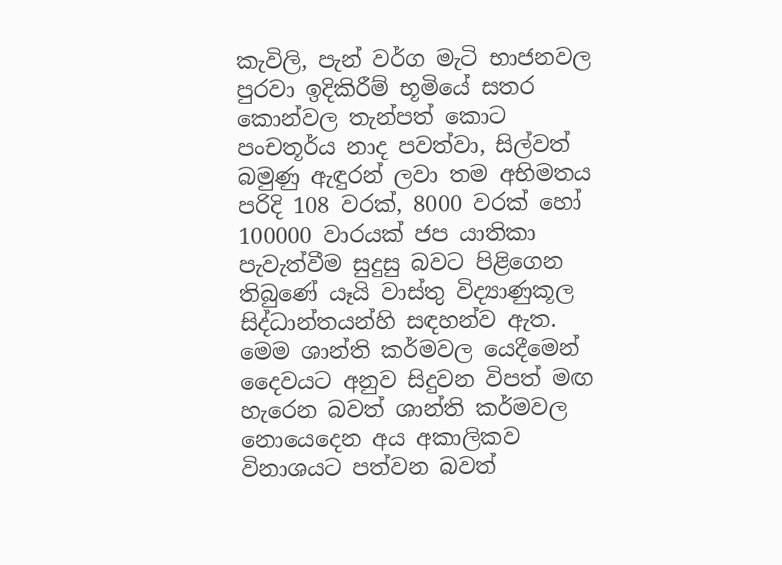කැවිලි, පැන් වර්ග මැටි භාජනවල පුරවා ඉදිකිරීම් භූමියේ සතර කොන්වල තැන්පත් කොට පංචතූර්ය නාද පවත්වා, සිල්වත් බමුණු ඇඳුරන් ලවා තම අභිමතය පරිදි 108 වරක්‌, 8000 වරක්‌ හෝ 100000 වාරයක්‌ ජප යාතිකා පැවැත්වීම සුදුසු බවට පිළිගෙන තිබුණේ යෑයි වාස්‌තු විද්‍යාණුකූල සිද්ධාන්තයන්හි සඳහන්ව ඇත. මෙම ශාන්ති කර්මවල යෙදීමෙන් දෛවයට අනුව සිදුවන විපත් මඟ හැරෙන බවත් ශාන්ති කර්මවල නොයෙදෙන අය අකාලිකව විනාශයට පත්වන බවත්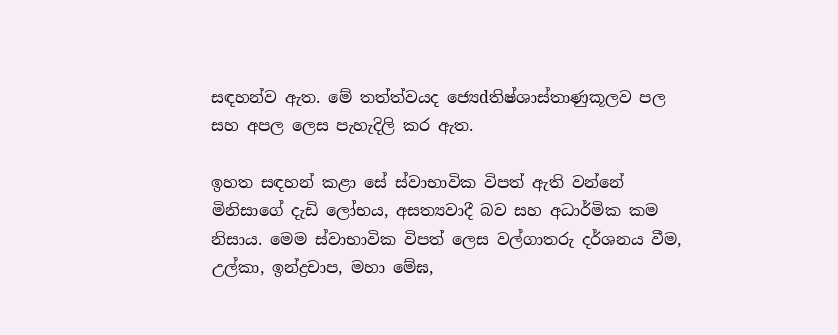සඳහන්ව ඇත. මේ තත්ත්වයද ජ්‍යෙdතිෂ්ශාස්‌තාණුකූලව පල සහ අපල ලෙස පැහැදිලි කර ඇත.

ඉහත සඳහන් කළා සේ ස්‌වාභාවික විපත් ඇති වන්නේ මිනිසාගේ දැඩි ලෝභය, අසත්‍යවාදී බව සහ අධාර්මික කම නිසාය. මෙම ස්‌වාභාවික විපත් ලෙස වල්ගාතරු දර්ශනය වීම, උල්කා, ඉන්ද්‍රචාප, මහා මේඝ,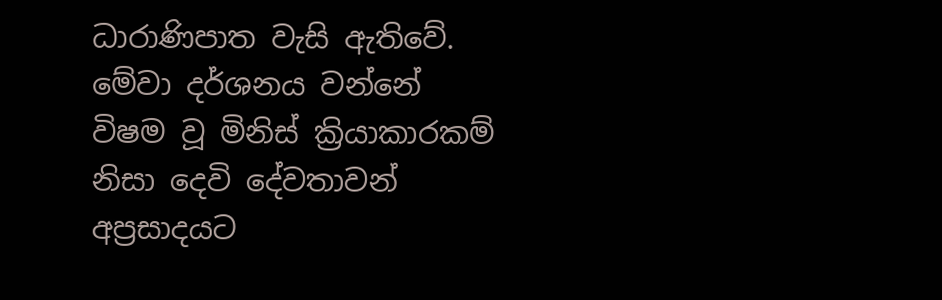ධාරාණිපාත වැසි ඇතිවේ. මේවා දර්ශනය වන්නේ විෂම වූ මිනිස්‌ ක්‍රියාකාරකම් නිසා දෙවි දේවතාවන් අප්‍රසාදයට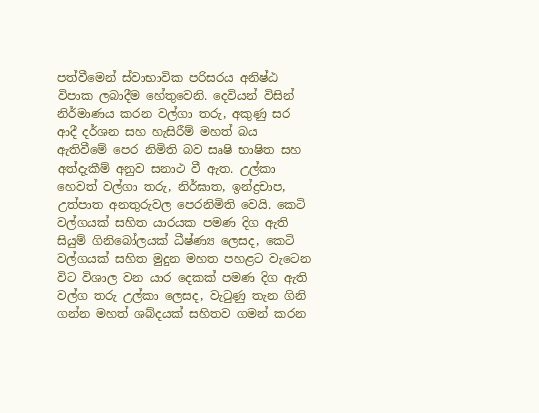පත්වීමෙන් ස්‌වාභාවික පරිසරය අනිෂ්ඨ විපාක ලබාදීම හේතුවෙනි. දෙවියන් විසින් නිර්මාණය කරන වල්ගා තරු, අකුණු සර ආදී දර්ශන සහ හැසිරීම් මහත් බය ඇතිවීමේ පෙර නිමිති බව සෘෂි භාෂිත සහ අත්දැකීම් අනුව සනාථ වී ඇත. උල්කා හෙවත් වල්ගා තරු, නිර්ඝාත, ඉන්ද්‍රචාප, උත්පාත අනතුරුවල පෙරනිමිති වෙයි. කෙටි වල්ගයක්‌ සහිත යාරයක පමණ දිග ඇති සියුම් ගිනිබෝලයක්‌ ධීෂ්ණ්‍ය ලෙසද, කෙටි වල්ගයක්‌ සහිත මුදුන මහත පහළට වැටෙන විට විශාල වන යාර දෙකක්‌ පමණ දිග ඇති වල්ග තරු උල්කා ලෙසද, වැටුණු තැන ගිනි ගන්න මහත් ශබ්දයක්‌ සහිතව ගමන් කරන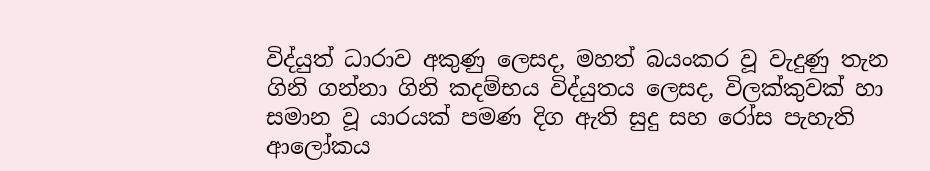විද්යුත් ධාරාව අකුණු ලෙසද, මහත් බයංකර වූ වැදුණු තැන ගිනි ගන්නා ගිනි කදම්භය විද්යුතය ලෙසද, විලක්‌කුවක්‌ හා සමාන වූ යාරයක්‌ පමණ දිග ඇති සුදු සහ රෝස පැහැති ආලෝකය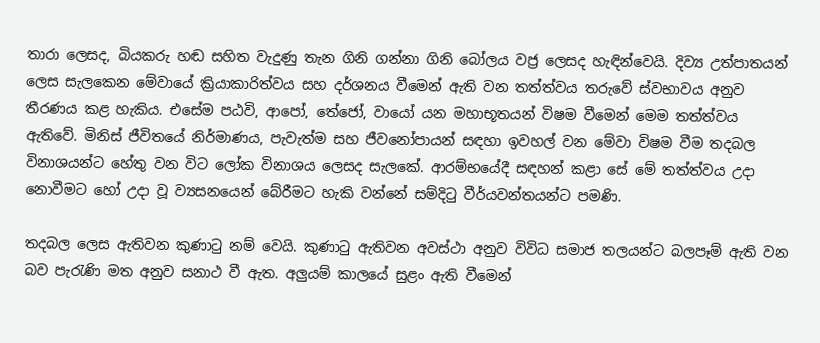තාරා ලෙසද, බියකරු හඬ සහිත වැදුණු තැන ගිනි ගන්නා ගිනි බෝලය වජ්‍ර ලෙසද හැඳින්වෙයි. දිව්‍ය උත්පාතයන් ලෙස සැලකෙන මේවායේ ක්‍රියාකාරිත්වය සහ දර්ශනය වීමෙන් ඇති වන තත්ත්වය තරුවේ ස්‌වභාවය අනුව තීරණය කළ හැකිය. එසේම පඨවි, ආපෝ, තේජෝ, වායෝ යන මහාභූතයන් විෂම වීමෙන් මෙම තත්ත්වය ඇතිවේ. මිනිස්‌ ජීවිතයේ නිර්මාණය, පැවැත්ම සහ ජීවනෝපායන් සඳහා ඉවහල් වන මේවා විෂම වීම තදබල විනාශයන්ට හේතු වන විට ලෝක විනාශය ලෙසද සැලකේ. ආරම්භයේදී සඳහන් කළා සේ මේ තත්ත්වය උදා නොවීමට හෝ උදා වූ ව්‍යසනයෙන් බේරීමට හැකි වන්නේ සම්දිටු වීර්යවන්තයන්ට පමණි.

තදබල ලෙස ඇතිවන කුණාටු නම් වෙයි. කුණාටු ඇතිවන අවස්‌ථා අනුව විවිධ සමාජ තලයන්ට බලපෑම් ඇති වන බව පැරැණි මත අනුව සනාථ වී ඇත. අලුයම් කාලයේ සුළං ඇති වීමෙන්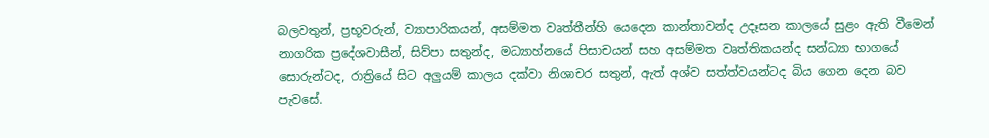බලවතුන්, ප්‍රභූවරුන්, ව්‍යාපාරිකයන්, අසම්මත වෘත්තීන්හි යෙදෙන කාන්තාවන්ද උදෑසන කාලයේ සුළං ඇති වීමෙන් නාගරික ප්‍රදේශවාසීන්, සිව්පා සතුන්ද, මධ්‍යාහ්නයේ පිසාචයන් සහ අසම්මත වෘත්තිකයන්ද සන්ධ්‍යා භාගයේ සොරුන්ටද, රාත්‍රියේ සිට අලුයම් කාලය දක්‌වා නිශාචර සතුන්, ඇත් අශ්ව සත්ත්වයන්ටද බිය ගෙන දෙන බව පැවසේ.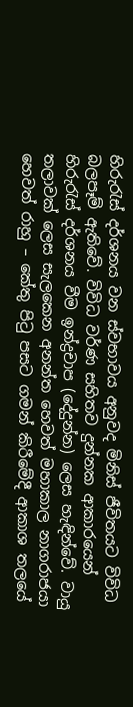හිරුරැස්‌ දර්ශනය වන ස්‌වභාවය අනුවද මිනිස්‌ ජීවිතයට විවිධ බලපෑම් ඇතිවේ. විවිධ වර්ණ සහිතව දුන්නක ආකාරයෙන් හිරුරැස්‌ දර්ශනය වීම ඉන්ද්‍රචාප (දේදුන්න) ලෙස හැඳින්වේ. වායු තලාවක්‌ ලෙස සැලකෙන අනන්ත හෙවත් මහාකාල නාගරාජයා හෙවත් රාහු – කේතු පිටු පසට ගමන් කිරීමේදී ආකාශ තලයේ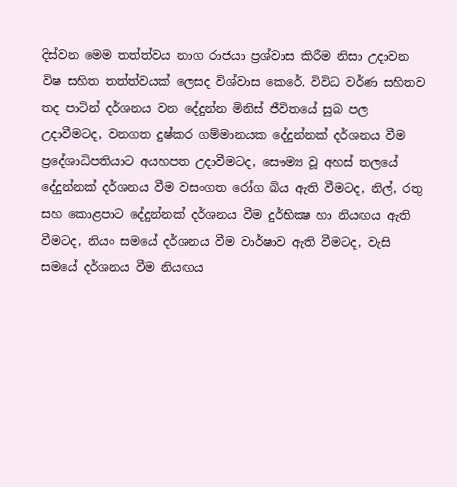දිස්‌වන මෙම තත්ත්වය නාග රාජයා ප්‍රශ්වාස කිරීම නිසා උදාවන විෂ සහිත තත්ත්වයක්‌ ලෙසද විශ්වාස කෙරේ. විවිධ වර්ණ සහිතව තද පාටින් දර්ශනය වන දේදුන්න මිනිස්‌ ජීවිතයේ සුබ පල උදාවීමටද, වනගත දුෂ්කර ගම්මානයක දේදුන්නක්‌ දර්ශනය වීම ප්‍රදේශාධිපතියාට අයහපත උදාවීමටද, සෞම්‍ය වූ අහස්‌ තලයේ දේදුන්නක්‌ දර්ශනය වීම වසංගත රෝග බිය ඇති වීමටද, නිල්, රතු සහ කොළපාට දේදුන්නක්‌ දර්ශනය වීම දුර්භික්‍ෂ හා නියඟය ඇති වීමටද, නියං සමයේ දර්ශනය වීම වාර්ෂාව ඇති වීමටද, වැසි සමයේ දර්ශනය වීම නියඟය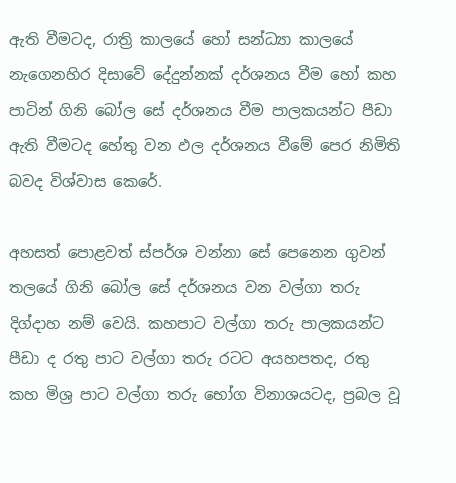ඇති වීමටද, රාත්‍රි කාලයේ හෝ සන්ධ්‍යා කාලයේ නැගෙනහිර දිසාවේ දේදුන්නක්‌ දර්ශනය වීම හෝ කහ පාටින් ගිනි බෝල සේ දර්ශනය වීම පාලකයන්ට පීඩා ඇති වීමටද හේතු වන ඵල දර්ශනය වීමේ පෙර නිමිති බවද විශ්වාස කෙරේ.

අහසත් පොළවත් ස්‌පර්ශ වන්නා සේ පෙනෙන ගුවන් තලයේ ගිනි බෝල සේ දර්ශනය වන වල්ගා තරු දිග්දාහ නම් වෙයි. කහපාට වල්ගා තරු පාලකයන්ට පීඩා ද රතු පාට වල්ගා තරු රටට අයහපතද, රතු කහ මිශ්‍ර පාට වල්ගා තරු භෝග විනාශයටද, ප්‍රබල වූ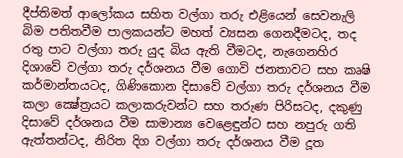දීප්තිමත් ආලෝකය සහිත වල්ගා තරු එළියෙන් සෙවනැලි බිම පතිතවීම පාලකයන්ට මහත් ව්‍යසන ගෙනදීමටද, තද රතු පාට වල්ගා තරු යුද බිය ඇති වීමටද, නැගෙනහිර දිශාවේ වල්ගා තරු දර්ශනය වීම ගොවි ජනතාවට සහ කෘෂි කර්මාන්තයටද, ගිණිකොන දිසාවේ වල්ගා තරු දර්ශනය වීම කලා ක්‍ෂේත්‍රයට කලාකරුවන්ට සහ තරුණ පිරිසටද, දකුණු දිසාවේ දර්ශනය වීම සාමාන්‍ය වෙළෙඳුන්ට සහ නපුරු ගති ඇත්තන්ටද, නිරිත දිග වල්ගා තරු දර්ශනය වීම දූත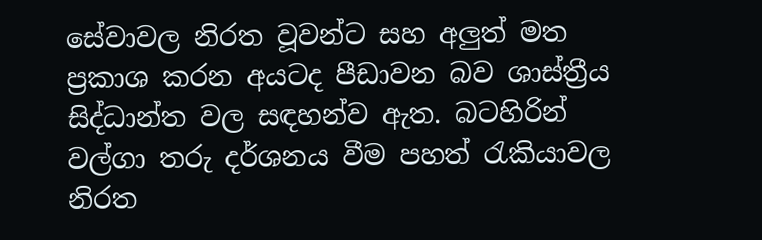සේවාවල නිරත වූවන්ට සහ අලුත් මත ප්‍රකාශ කරන අයටද පීඩාවන බව ශාස්‌ත්‍රීය සිද්ධාන්ත වල සඳහන්ව ඇත. බටහිරින් වල්ගා තරු දර්ශනය වීම පහත් රැකියාවල නිරත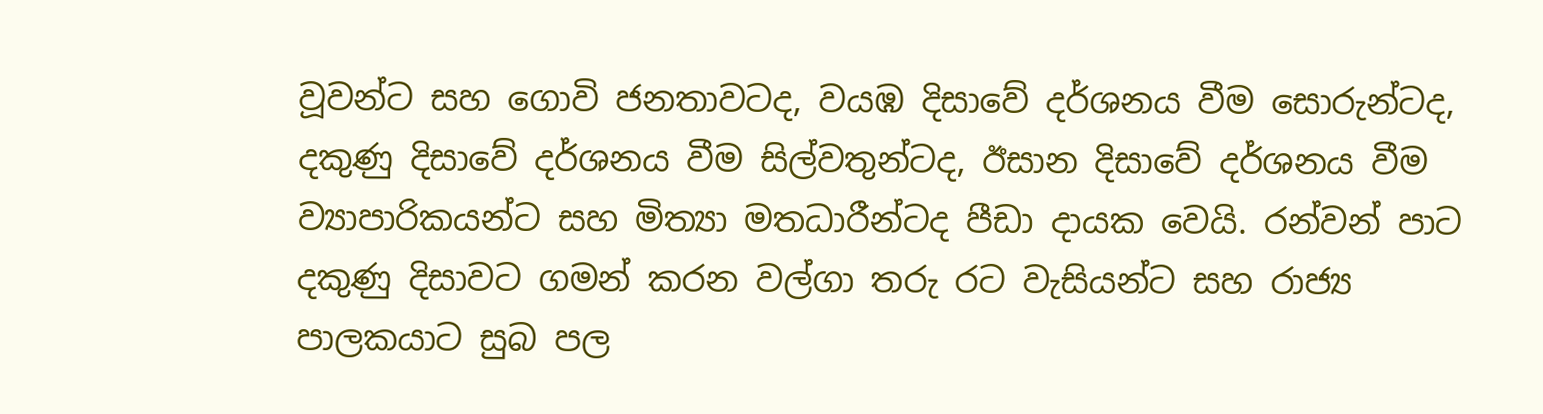වූවන්ට සහ ගොවි ජනතාවටද, වයඹ දිසාවේ දර්ශනය වීම සොරුන්ටද, දකුණු දිසාවේ දර්ශනය වීම සිල්වතුන්ටද, ඊසාන දිසාවේ දර්ශනය වීම ව්‍යාපාරිකයන්ට සහ මිත්‍යා මතධාරීන්ටද පීඩා දායක වෙයි. රන්වන් පාට දකුණු දිසාවට ගමන් කරන වල්ගා තරු රට වැසියන්ට සහ රාජ්‍ය පාලකයාට සුබ පල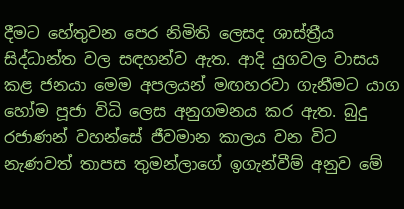දීමට හේතුවන පෙර නිමිති ලෙසද ශාස්‌ත්‍රීය සිද්ධාන්ත වල සඳහන්ව ඇත. ආදි යුගවල වාසය කළ ජනයා මෙම අපලයන් මඟහරවා ගැනීමට යාග හෝම පූජා විධි ලෙස අනුගමනය කර ඇත. බුදු රජාණන් වහන්සේ ජීවමාන කාලය වන විට නැණවත් තාපස තුමන්ලාගේ ඉගැන්වීම් අනුව මේ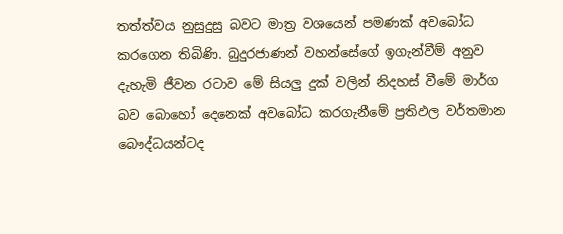තත්ත්වය නුසුදුසු බවට මාත්‍ර වශයෙන් පමණක්‌ අවබෝධ කරගෙන තිබිණි. බුදුරජාණන් වහන්සේගේ ඉගැන්වීම් අනුව දැහැමි ජීවන රටාව මේ සියලු දුක්‌ වලින් නිදහස්‌ වීමේ මාර්ග බව බොහෝ දෙනෙක්‌ අවබෝධ කරගැනීමේ ප්‍රතිඵල වර්තමාන බෞද්ධයන්ටද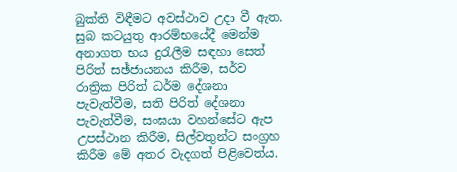බුක්‌ති විඳීමට අවස්‌ථාව උදා වී ඇත. සුබ කටයුතු ආරම්භයේදී මෙන්ම අනාගත භය දුරැලීම සඳහා සෙත් පිරිත් සඡ්ජායනය කිරීම, සර්ව රාත්‍රික පිරිත් ධර්ම දේශනා පැවැත්වීම, සති පිරිත් දේශනා පැවැත්වීම, සංඝයා වහන්සේට ඇප උපස්‌ථාන කිරීම, සිල්වතුන්ට සංග්‍රහ කිරීම මේ අතර වැදගත් පිළිවෙත්ය.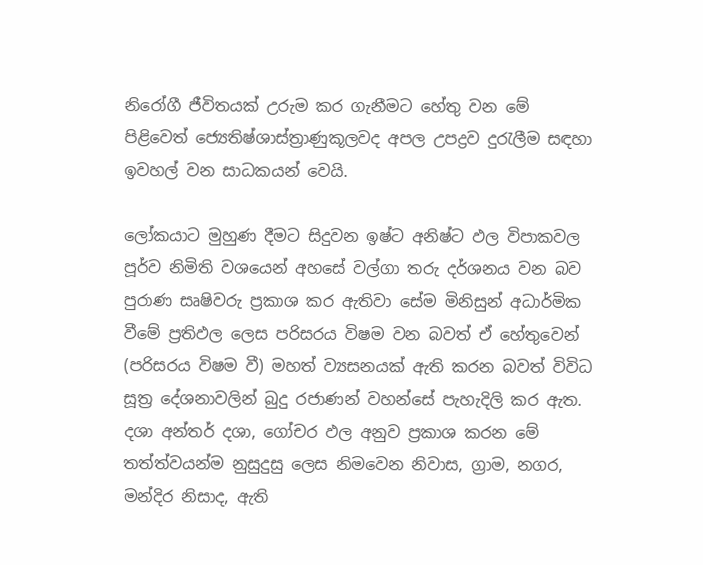නිරෝගී ජීවිතයක්‌ උරුම කර ගැනීමට හේතු වන මේ පිළිවෙත් ජ්‍යෙතිෂ්ශාස්‌ත්‍රාණුකූලවද අපල උපද්‍රව දුරැලීම සඳහා ඉවහල් වන සාධකයන් වෙයි.

ලෝකයාට මුහුණ දීමට සිදුවන ඉෂ්ට අනිෂ්ට ඵල විපාකවල පූර්ව නිමිති වශයෙන් අහසේ වල්ගා තරු දර්ශනය වන බව පුරාණ සෘෂිවරු ප්‍රකාශ කර ඇතිවා සේම මිනිසුන් අධාර්මික වීමේ ප්‍රතිඵල ලෙස පරිසරය විෂම වන බවත් ඒ හේතුවෙන් (පරිසරය විෂම වී) මහත් ව්‍යසනයක්‌ ඇති කරන බවත් විවිධ සූත්‍ර දේශනාවලින් බුදු රජාණන් වහන්සේ පැහැදිලි කර ඇත. දශා අන්තර් දශා, ගෝචර ඵල අනුව ප්‍රකාශ කරන මේ තත්ත්වයන්ම නුසුදුසු ලෙස නිමවෙන නිවාස, ග්‍රාම, නගර, මන්දිර නිසාද, ඇති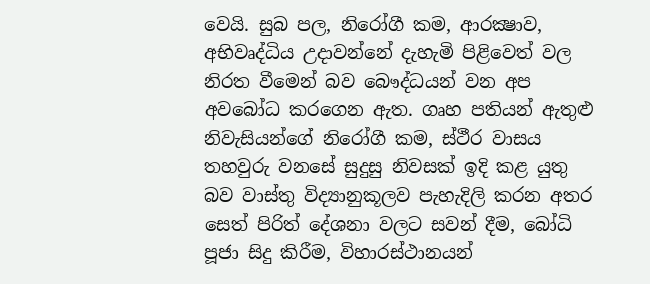වෙයි. සුබ පල, නිරෝගී කම, ආරක්‍ෂාව, අභිවෘද්ධිය උදාවන්නේ දැහැමි පිළිවෙත් වල නිරත වීමෙන් බව බෞද්ධයන් වන අප අවබෝධ කරගෙන ඇත. ගෘහ පතියන් ඇතුළු නිවැසියන්ගේ නිරෝගී කම, ස්‌ථීර වාසය තහවුරු වනසේ සුදුසු නිවසක්‌ ඉදි කළ යුතු බව වාස්‌තු විද්‍යානුකූලව පැහැදිලි කරන අතර සෙත් පිරිත් දේශනා වලට සවන් දීම, බෝධි පූජා සිදු කිරීම, විහාරස්‌ථානයන්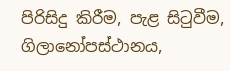පිරිසිදු කිරීම, පැළ සිටුවීම, ගිලානෝපස්‌ථානය,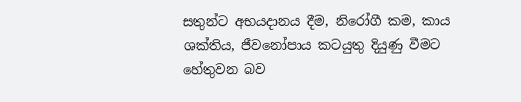සතුන්ට අභයදානය දීම, නිරෝගී කම, කාය ශක්‌තිය, ජීවනෝපාය කටයුතු දියුණු වීමට හේතුවන බව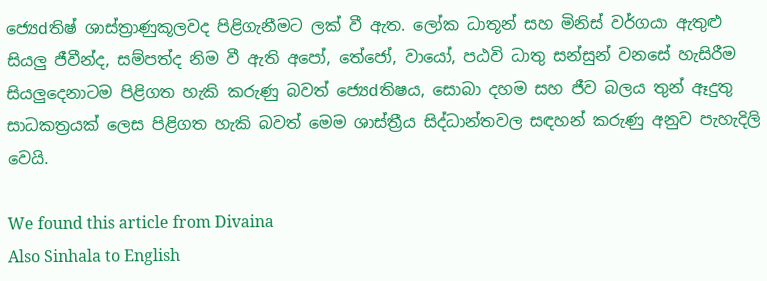ජ්‍යෙdතිෂ් ශාස්‌ත්‍රාණුකූලවද පිළිගැනීමට ලක්‌ වී ඇත. ලෝක ධාතූන් සහ මිනිස්‌ වර්ගයා ඇතුළු සියලු ජීවීන්ද, සම්පත්ද නිම වී ඇති අපෝ, තේජෝ, වායෝ, පඨවි ධාතු සන්සුන් වනසේ හැසිරීම සියලුදෙනාටම පිළිගත හැකි කරුණු බවත් ජ්‍යෙdතිෂය, සොබා දහම සහ ජීව බලය තුන් ඈදුතු සාධකත්‍රයක්‌ ලෙස පිළිගත හැකි බවත් මෙම ශාස්‌ත්‍රීය සිද්ධාන්තවල සඳහන් කරුණු අනුව පැහැදිලි වෙයි.

We found this article from Divaina
Also Sinhala to English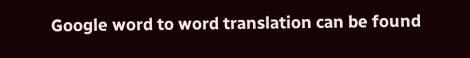Google word to word translation can be found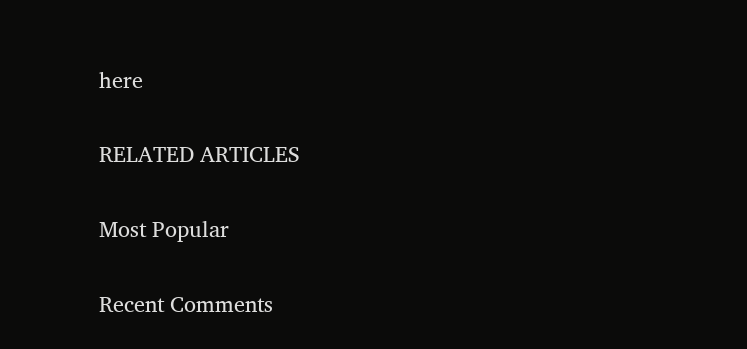here

RELATED ARTICLES

Most Popular

Recent Comments